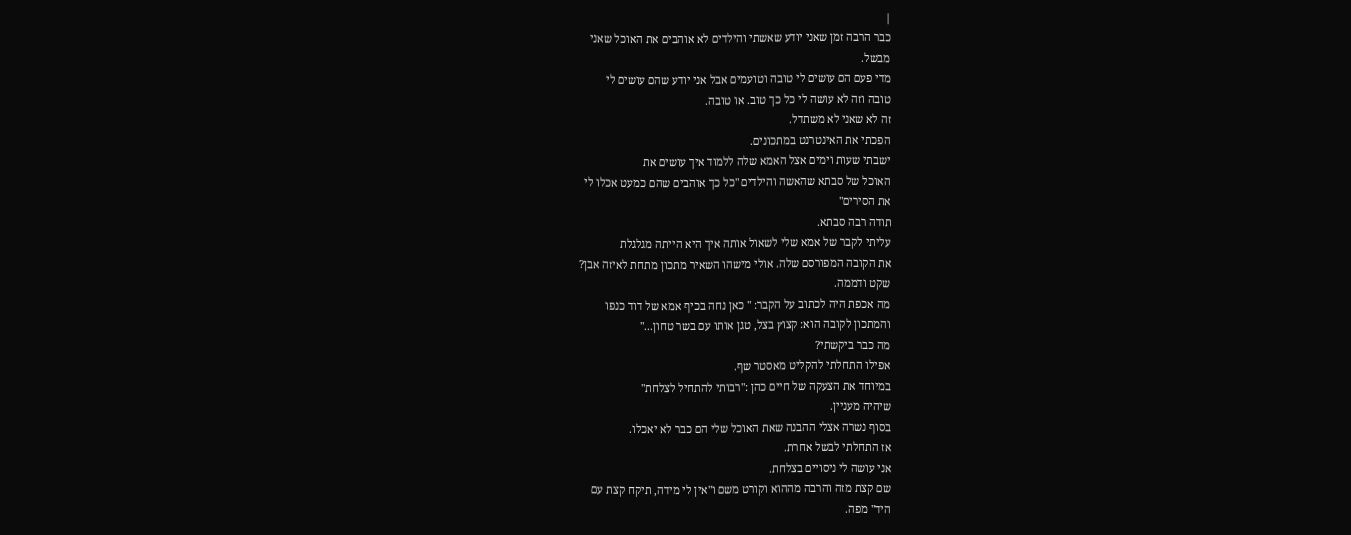|
כבר הרבה זמן שאני יודע שאשתי והילדים לא אוהבים את האוכל שאני
מבשל.
מדי פעם הם עושים לי טובה וטועמים אבל אני יודע שהם עושים לי
טובה וזה לא עושה לי כל כך טוב. או טובה.
זה לא שאני לא משתדל.
הפכתי את האינטרנט במתכונים.
ישבתי שעות וימים אצל האמא שלה ללמוד איך עושים את
האוכל של סבתא שהאשה והילדים "כל כך אוהבים שהם כמעט אכלו לי
את הסירים"
תודה רבה סבתא.
עליתי לקבר של אמא שלי לשאול אותה איך היא הייתה מגלגלת
את הקובה המפורסם שלה. אולי מישהו השאיר מתכון מתחת לאיזה אבן?
שקט ודממה.
מה אכפת היה לכתוב על הקבר: " כאן נחה בכיף אמא של דוד כנפו
והמתכון לקובה הוא: קצוץ בצל, טגן אותו עם בשר טחון..."
מה כבר ביקשתי?
אפילו התחלתי להקליט מאסטר שף.
במיוחד את הצעקה של חיים כהן :"רבותי להתחיל לצלחת"
שיהיה מעניין.
בסוף נשרה אצלי ההבנה שאת האוכל שלי הם כבר לא יאכלו.
אז התחלתי לבשל אחרת.
אני עושה לי ניסויים בצלחת.
שם קצת מזה והרבה מההוא וקורט משם ו"אין לי מידה, תיקח קצת עם
היד" מפה.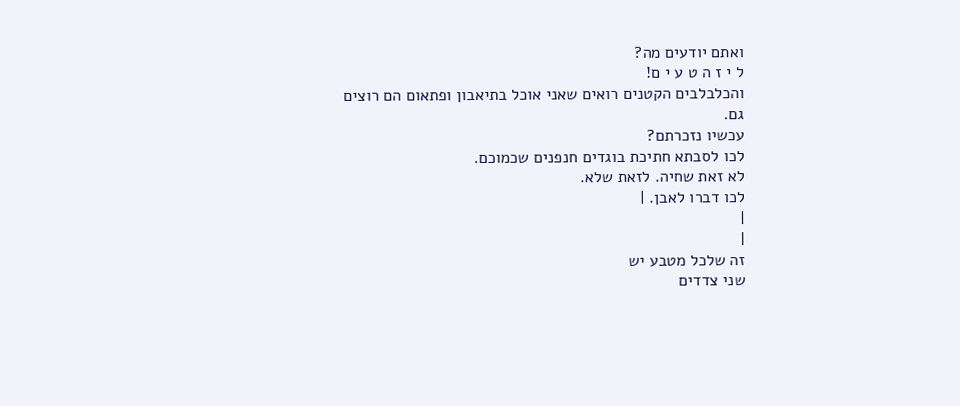ואתם יודעים מה?
ל י ז ה ט ע י ם!
והכלבלבים הקטנים רואים שאני אוכל בתיאבון ופתאום הם רוצים
גם.
עכשיו נזכרתם?
לכו לסבתא חתיכת בוגדים חנפנים שכמוכם.
לא זאת שחיה. לזאת שלא.
לכו דברו לאבן. |
|
|
זה שלכל מטבע יש
שני צדדים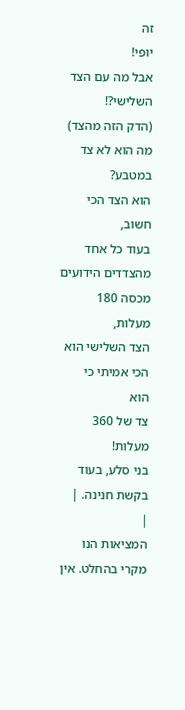זה
יופי!
אבל מה עם הצד
השלישי?!
(הדק הזה מהצד)
מה הוא לא צד
במטבע?
הוא הצד הכי
חשוב,
בעוד כל אחד
מהצדדים הידועים
מכסה 180
מעלות,
הצד השלישי הוא
הכי אמיתי כי
הוא
צד של 360
מעלות!
בני סלע, בעוד
בקשת חנינה. |
|
המציאות הנו מקרי בהחלט. אין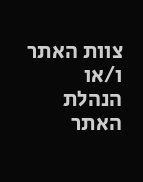צוות האתר ו/או
הנהלת האתר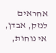אחראים לנזק, אבדן, אי נוחות,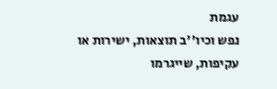עגמת
נפש וכיו''ב תוצאות, ישירות או עקיפות, שייגרמו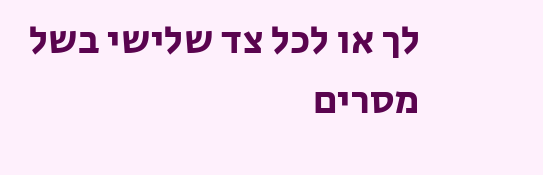לך או לכל צד שלישי בשל מסרים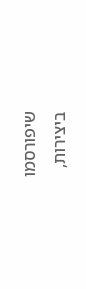שיפורסמו
ביצירות,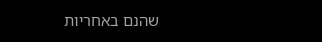שהנם באחריות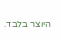היוצר בלבד.